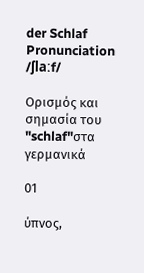der Schlaf
Pronunciation
/ʃlaːf/

Ορισμός και σημασία του "schlaf"στα γερμανικά

01

ύπνος,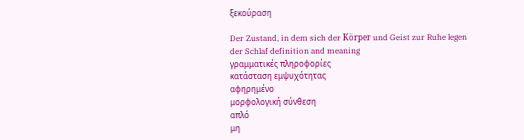ξεκούραση

Der Zustand, in dem sich der Körper und Geist zur Ruhe legen
der Schlaf definition and meaning
γραμματικές πληροφορίες
κατάσταση εμψυχότητας
αφηρημένο
μορφολογική σύνθεση
απλό
μη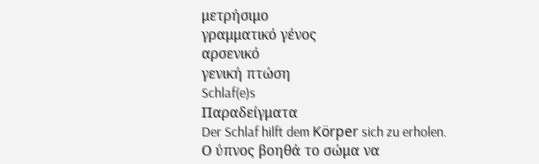μετρήσιμο
γραμματικό γένος
αρσενικό
γενική πτώση
Schlaf(e)s
Παραδείγματα
Der Schlaf hilft dem Körper sich zu erholen.
Ο ύπνος βοηθά το σώμα να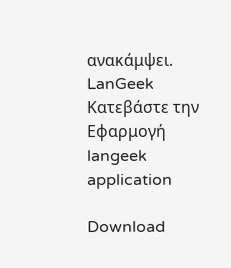ανακάμψει.
LanGeek
Κατεβάστε την Εφαρμογή
langeek application

Download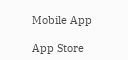Mobile App

App Store